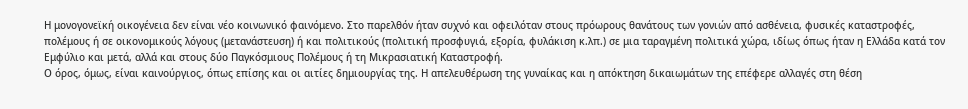Η μονογονεϊκή οικογένεια δεν είναι νέο κοινωνικό φαινόμενο. Στο παρελθόν ήταν συχνό και οφειλόταν στους πρόωρους θανάτους των γονιών από ασθένεια, φυσικές καταστροφές, πολέμους ή σε οικονομικούς λόγους (μετανάστευση) ή και πολιτικούς (πολιτική προσφυγιά, εξορία, φυλάκιση κ.λπ.) σε μια ταραγμένη πολιτικά χώρα, ιδίως όπως ήταν η Ελλάδα κατά τον Εμφύλιο και μετά, αλλά και στους δύο Παγκόσμιους Πολέμους ή τη Μικρασιατική Καταστροφή.
Ο όρος, όμως, είναι καινούργιος, όπως επίσης και οι αιτίες δημιουργίας της. Η απελευθέρωση της γυναίκας και η απόκτηση δικαιωμάτων της επέφερε αλλαγές στη θέση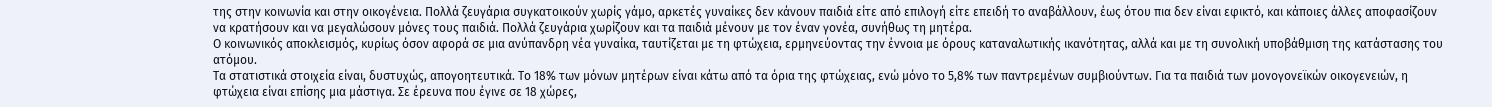της στην κοινωνία και στην οικογένεια. Πολλά ζευγάρια συγκατοικούν χωρίς γάμο, αρκετές γυναίκες δεν κάνουν παιδιά είτε από επιλογή είτε επειδή το αναβάλλουν, έως ότου πια δεν είναι εφικτό, και κάποιες άλλες αποφασίζουν να κρατήσουν και να μεγαλώσουν μόνες τους παιδιά. Πολλά ζευγάρια χωρίζουν και τα παιδιά μένουν με τον έναν γονέα, συνήθως τη μητέρα.
Ο κοινωνικός αποκλεισμός, κυρίως όσον αφορά σε μια ανύπανδρη νέα γυναίκα, ταυτίζεται με τη φτώχεια, ερμηνεύοντας την έννοια με όρους καταναλωτικής ικανότητας, αλλά και με τη συνολική υποβάθμιση της κατάστασης του ατόμου.
Τα στατιστικά στοιχεία είναι, δυστυχώς, απογοητευτικά. Το 18% των μόνων μητέρων είναι κάτω από τα όρια της φτώχειας, ενώ μόνο το 5,8% των παντρεμένων συμβιούντων. Για τα παιδιά των μονογονεϊκών οικογενειών, η φτώχεια είναι επίσης μια μάστιγα. Σε έρευνα που έγινε σε 18 χώρες,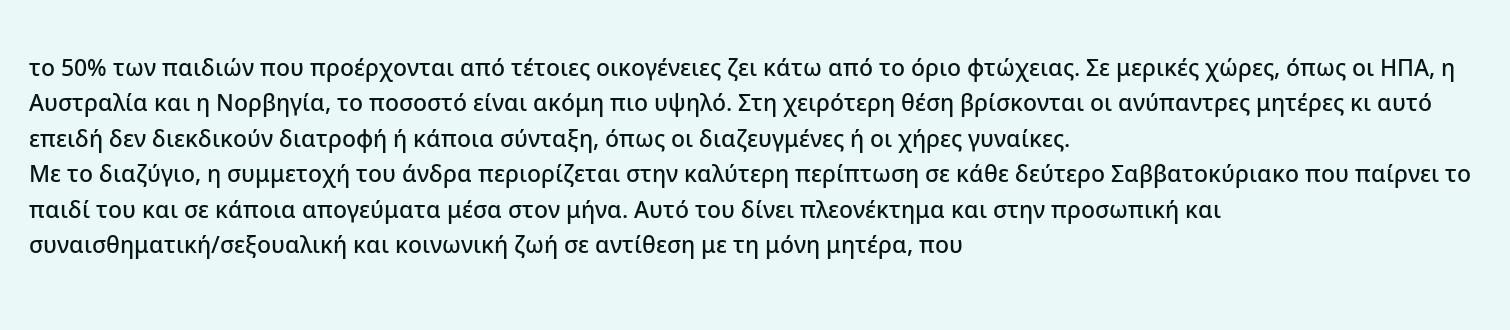το 50% των παιδιών που προέρχονται από τέτοιες οικογένειες ζει κάτω από το όριο φτώχειας. Σε μερικές χώρες, όπως οι ΗΠΑ, η Αυστραλία και η Νορβηγία, το ποσοστό είναι ακόμη πιο υψηλό. Στη χειρότερη θέση βρίσκονται οι ανύπαντρες μητέρες κι αυτό επειδή δεν διεκδικούν διατροφή ή κάποια σύνταξη, όπως οι διαζευγμένες ή οι χήρες γυναίκες.
Με το διαζύγιο, η συμμετοχή του άνδρα περιορίζεται στην καλύτερη περίπτωση σε κάθε δεύτερο Σαββατοκύριακο που παίρνει το παιδί του και σε κάποια απογεύματα μέσα στον μήνα. Αυτό του δίνει πλεονέκτημα και στην προσωπική και συναισθηματική/σεξουαλική και κοινωνική ζωή σε αντίθεση με τη μόνη μητέρα, που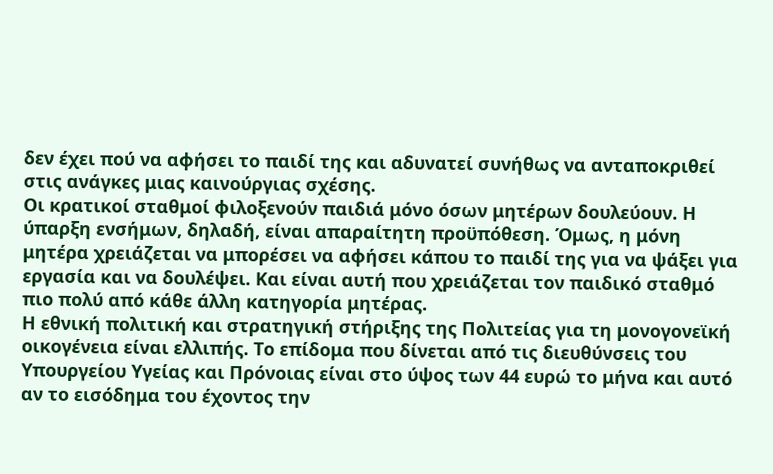δεν έχει πού να αφήσει το παιδί της και αδυνατεί συνήθως να ανταποκριθεί στις ανάγκες μιας καινούργιας σχέσης.
Οι κρατικοί σταθμοί φιλοξενούν παιδιά μόνο όσων μητέρων δουλεύουν. Η ύπαρξη ενσήμων, δηλαδή, είναι απαραίτητη προϋπόθεση. Όμως, η μόνη μητέρα χρειάζεται να μπορέσει να αφήσει κάπου το παιδί της για να ψάξει για εργασία και να δουλέψει. Και είναι αυτή που χρειάζεται τον παιδικό σταθμό πιο πολύ από κάθε άλλη κατηγορία μητέρας.
Η εθνική πολιτική και στρατηγική στήριξης της Πολιτείας για τη μονογονεϊκή οικογένεια είναι ελλιπής. Το επίδομα που δίνεται από τις διευθύνσεις του Υπουργείου Υγείας και Πρόνοιας είναι στο ύψος των 44 ευρώ το μήνα και αυτό αν το εισόδημα του έχοντος την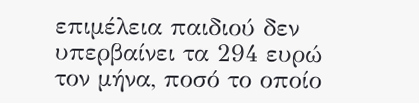επιμέλεια παιδιού δεν υπερβαίνει τα 294 ευρώ τον μήνα, ποσό το οποίο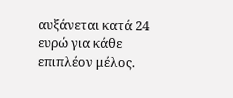αυξάνεται κατά 24 ευρώ για κάθε επιπλέον μέλος.